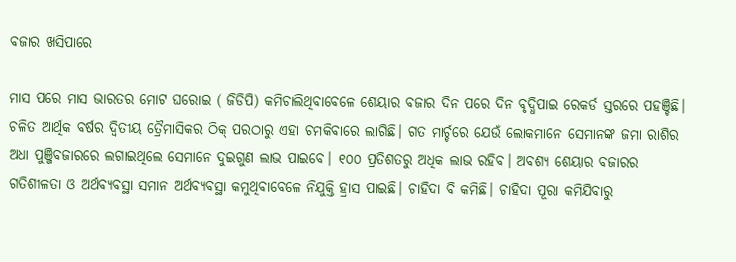ବଜାର ଖସିପାରେ

ମାସ ପରେ ମାସ ଭାରତର ମୋଟ ଘରୋଇ ( ଜିଡିପି) କମିଚାଲିଥିବାବେଳେ ଶେୟାର ବଜାର ଦିନ ପରେ ଦିନ ବୃଦ୍ଧିପାଇ ରେକର୍ଡ ସ୍ତରରେ ପହଞ୍ଚିଛି। ଚଳିତ ଆର୍ଥିକ ବର୍ଷର ଦ୍ୱିତୀୟ ତ୍ରୈମାସିକର ଠିକ୍‌ ପରଠାରୁ ଏହା ଚମକିବାରେ ଲାଗିଛି। ଗତ ମାର୍ଚ୍ଚରେ ଯେଉଁ ଲୋକମାନେ ସେମାନଙ୍କ ଜମା ରାଶିର ଅଧା ପୁଞ୍ଜିବଜାରରେ ଲଗାଇଥିଲେ ସେମାନେ ଦୁଇଗୁଣ ଲାଭ ପାଇବେ। ୧୦୦ ପ୍ରତିଶତରୁ ଅଧିକ ଲାଭ ରହିବ। ଅବଶ୍ୟ ଶେୟାର ବଜାରର ଗତିଶୀଳତା ଓ ଅର୍ଥବ୍ୟବସ୍ଥା ସମାନ ଅର୍ଥବ୍ୟବସ୍ଥା କମୁଥିବାବେଳେ ନିଯୁକ୍ତି ହ୍ରାସ ପାଇଛି। ଚାହିଦା ବି କମିଛି। ଚାହିଦା ପୂରା କମିଯିବାରୁ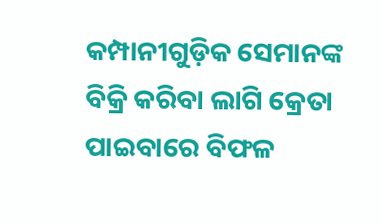କମ୍ପାନୀଗୁଡ଼ିକ ସେମାନଙ୍କ ବିକ୍ରି କରିବା ଲାଗି କ୍ରେତା ପାଇବାରେ ବିଫଳ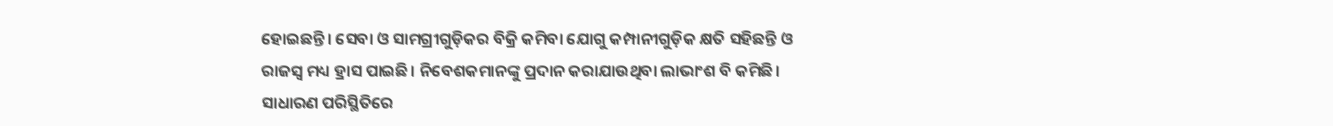ହୋଇଛନ୍ତି। ସେବା ଓ ସାମଗ୍ରୀଗୁଡ଼ିକର ବିକ୍ରି କମିବା ଯୋଗୁ କମ୍ପାନୀଗୁଡ଼ିକ କ୍ଷତି ସହିଛନ୍ତି ଓ ରାଜସ୍ବ ମଧ୍ୟ ହ୍ରାସ ପାଇଛି। ନିବେଶକମାନଙ୍କୁ ପ୍ରଦାନ କରାଯାଉଥିବା ଲାଭାଂଶ ବି କମିଛି। ସାଧାରଣ ପରିସ୍ଥିତିରେ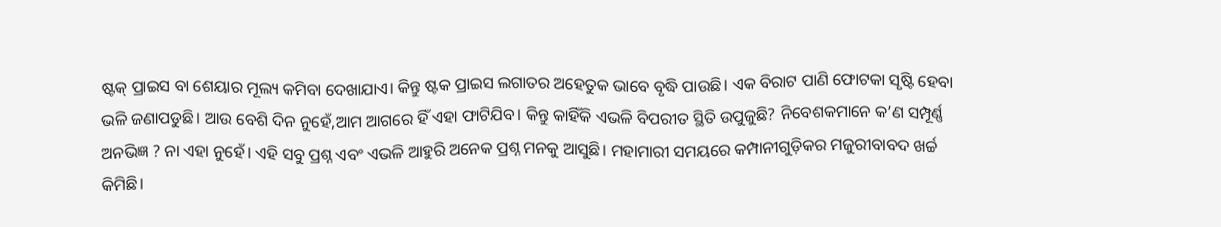ଷ୍ଟକ୍‌ ପ୍ରାଇସ ବା ଶେୟାର ମୂଲ୍ୟ କମିବା ଦେଖାଯାଏ। କିନ୍ତୁ ଷ୍ଟକ ପ୍ରାଇସ ଲଗାତର ଅହେତୁକ ଭାବେ ବୃଦ୍ଧି ପାଉଛି। ଏକ ବିରାଟ ପାଣି ଫୋଟକା ସୃଷ୍ଟି ହେବା ଭଳି ଜଣାପଡୁଛି। ଆଉ ବେଶି ଦିନ ନୁହେଁ,ଆମ ଆଗରେ ହିଁ ଏହା ଫାଟିଯିବ। କିନ୍ତୁ କାହିଁକି ଏଭଳି ବିପରୀତ ସ୍ଥିତି ଉପୁଜୁଛି? ନିବେଶକମାନେ କ’ଣ ସମ୍ପୂର୍ଣ୍ଣ ଅନଭିଜ୍ଞ ? ନା ଏହା ନୁହେଁ। ଏହି ସବୁ ପ୍ରଶ୍ନ ଏବଂ ଏଭଳି ଆହୁରି ଅନେକ ପ୍ରଶ୍ନ ମନକୁ ଆସୁଛି। ମହାମାରୀ ସମୟରେ କମ୍ପାନୀଗୁଡ଼ିକର ମଜୁରୀବାବଦ ଖର୍ଚ୍ଚ କିମିଛି।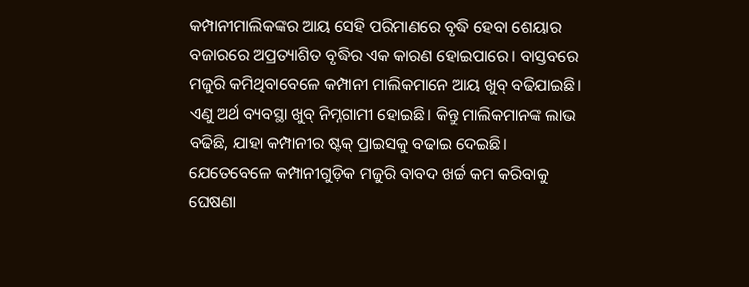କମ୍ପାନୀମାଲିକଙ୍କର ଆୟ ସେହି ପରିମାଣରେ ବୃଦ୍ଧି ହେବା ଶେୟାର ବଜାରରେ ଅପ୍ରତ୍ୟାଶିତ ବୃଦ୍ଧିର ଏକ କାରଣ ହୋଇପାରେ। ବାସ୍ତବରେ ମଜୁରି କମିଥିବାବେଳେ କମ୍ପାନୀ ମାଲିକମାନେ ଆୟ ଖୁବ୍‌ ବଢିଯାଇଛି। ଏଣୁ ଅର୍ଥ ବ୍ୟବସ୍ଥା ଖୁବ୍‌ ନିମ୍ନଗାମୀ ହୋଇଛି। କିନ୍ତୁ ମାଲିକମାନଙ୍କ ଲାଭ ବଢିଛି, ଯାହା କମ୍ପାନୀର ଷ୍ଟକ୍‌ ପ୍ରାଇସକୁ ବଢାଇ ଦେଇଛି। ଯେତେବେଳେ କମ୍ପାନୀଗୁଡ଼ିକ ମଜୁରି ବାବଦ ଖର୍ଚ୍ଚ କମ କରିବାକୁ ଘେଷଣା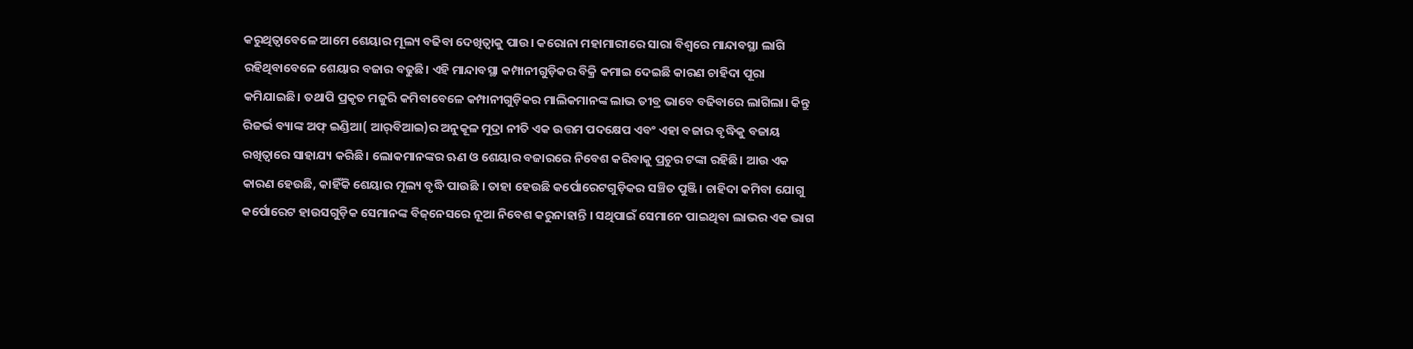କରୁଥିତ୍ବାବେଳେ ଆମେ ଶେୟାର ମୂଲ୍ୟ ବଢିବା ଦେଖିତ୍ବାକୁ ପାଉ। କରୋନା ମହାମାରୀରେ ସାରା ବିଶ୍ୱରେ ମାନ୍ଦାବସ୍ଥା ଲାଗି ରହିଥିବାବେଳେ ଶେୟାର ବଜାର ବଢୁଛି। ଏହି ମାନ୍ଦାବସ୍ଥା କମ୍ପାନୀଗୁଡ଼ିକର ବିକ୍ରି କମାଇ ଦେଇଛି କାରଣ ଚାହିଦା ପୂରା କମିଯାଇଛି। ତଥାପି ପ୍ରକୃତ ମଜୁରି କମିବାବେଳେ କମ୍ପାନୀଗୁଡ଼ିକର ମାଲିକମାନଙ୍କ ଲାଭ ତୀବ୍ର ଭାବେ ବଢିବାରେ ଲାଗିଲା। କିନ୍ତୁ ରିଜର୍ଭ ବ୍ୟାଙ୍କ ଅଫ୍‌ ଇଣ୍ଡିଆ( ଆର୍‌ବିଆଇ)ର ଅନୁକୂଳ ମୁଦ୍ରା ନୀତି ଏକ ଉତ୍ତମ ପଦକ୍ଷେପ ଏବଂ ଏହା ବଜାର ବୃଦ୍ଧିକୁ ବଜାୟ ରଖିତ୍ବାରେ ସାହାଯ୍ୟ କରିଛି। ଲୋକମାନଙ୍କର ଋଣ ଓ ଶେୟାର ବଜାରରେ ନିବେଶ କରିବାକୁ ପ୍ରଚୁର ଟଙ୍କା ରହିଛି। ଆଉ ଏକ କାରଣ ହେଉଛି, କାହିଁକି ଶେୟାର ମୂଲ୍ୟ ବୃଦ୍ଧି ପାଉଛି । ତାହା ହେଉଛି କର୍ପୋରେଟଗୁଡ଼ିକର ସଞ୍ଚିତ ପୁଞ୍ଜି। ଚାହିଦା କମିବା ଯୋଗୁ କର୍ପୋରେଟ ହାଉସଗୁଡ଼ିକ ସେମାନଙ୍କ ବିଜ୍‌ନେସରେ ନୂଆ ନିବେଶ କରୁନାହାନ୍ତି । ସଥିପାଇଁ ସେମାନେ ପାଇଥିବା ଲାଭର ଏକ ଭାଗ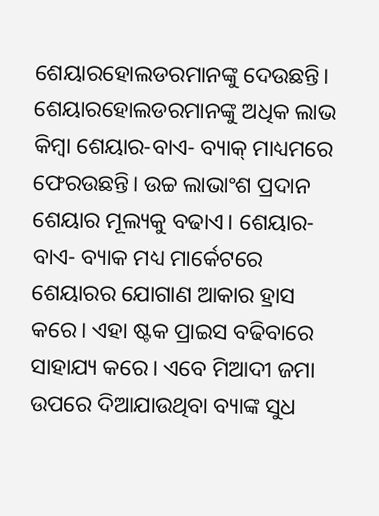ଶେୟାରହୋଲଡରମାନଙ୍କୁ ଦେଉଛନ୍ତି। ଶେୟାରହୋଲଡରମାନଙ୍କୁ ଅଧିକ ଲାଭ କିମ୍ବା ଶେୟାର-ବାଏ- ବ୍ୟାକ୍‌ ମାଧ୍ୟମରେ ଫେରଉଛନ୍ତି। ଉଚ୍ଚ ଲାଭାଂଶ ପ୍ରଦାନ ଶେୟାର ମୂଲ୍ୟକୁ ବଢାଏ। ଶେୟାର-ବାଏ- ବ୍ୟାକ ମଧ୍ୟ ମାର୍କେଟରେ ଶେୟାରର ଯୋଗାଣ ଆକାର ହ୍ରାସ କରେ। ଏହା ଷ୍ଟକ ପ୍ରାଇସ ବଢିବାରେ ସାହାଯ୍ୟ କରେ। ଏବେ ମିଆଦୀ ଜମା ଉପରେ ଦିଆଯାଉଥିବା ବ୍ୟାଙ୍କ ସୁଧ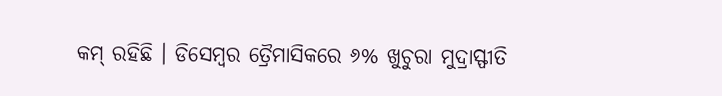କମ୍‌ ରହିଛି । ଡିସେମ୍ବର ତ୍ରୈମାସିକରେ ୬% ଖୁଚୁରା ମୁଦ୍ରାସ୍ଫୀତି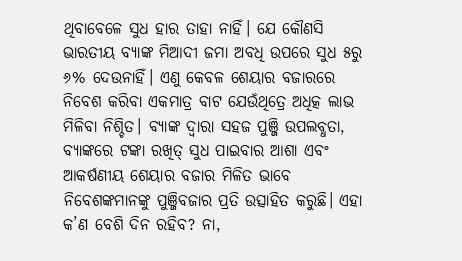ଥିବାବେଳେ ସୁଧ ହାର ତାହା ନାହିଁ। ଯେ କୌଣସି ଭାରତୀୟ ବ୍ୟାଙ୍କ ମିଆଦୀ ଜମା ଅବଧି ଉପରେ ସୁଧ ୫ରୁ ୬% ଦେଉନାହିଁ। ଏଣୁ କେବଳ ଶେୟାର ବଜାରରେ ନିବେଶ କରିବା ଏକମାତ୍ର ବାଟ ଯେଉଁଥିତ୍ରେ ଅଧିତ୍କ ଲାଭ ମିଳିବା ନିଶ୍ଚିତ। ବ୍ୟାଙ୍କ ଦ୍ୱାରା ସହଜ ପୁଞ୍ଜି ଉପଲବ୍ଧତା, ବ୍ୟାଙ୍କରେ ଟଙ୍କା ରଖିତ୍ ସୁଧ ପାଇବାର ଆଶା ଏବଂ ଆକର୍ଷଣୀୟ ଶେୟାର ବଜାର ମିଳିତ ଭାବେ ନିବେଶଙ୍କମାନଙ୍କୁ ପୁଞ୍ଜିବଜାର ପ୍ରତି ଉତ୍ସାହିତ କରୁଛି। ଏହା କ’ଣ ବେଶି ଦିନ ରହିବ? ନା,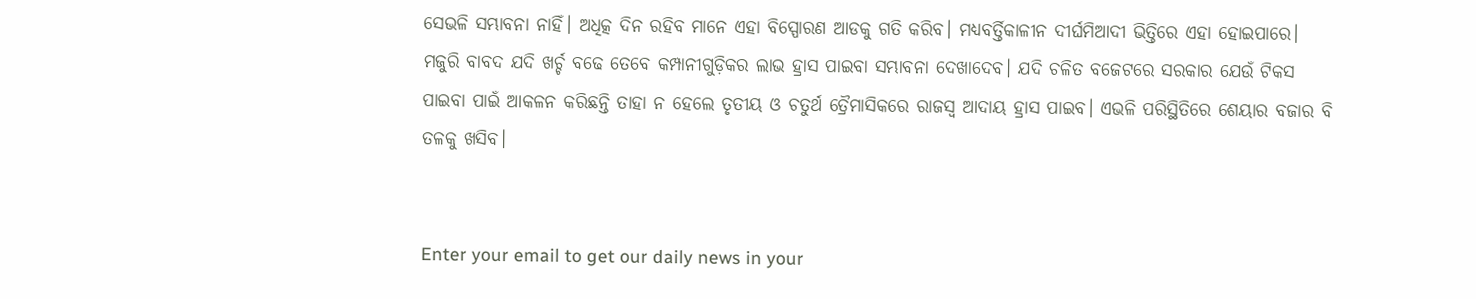ସେଭଳି ସମ୍ଭାବନା ନାହିଁ। ଅଧିତ୍କ ଦିନ ରହିବ ମାନେ ଏହା ବିସ୍ପୋରଣ ଆଡକୁ ଗତି କରିବ। ମଧ୍ୟବର୍ତ୍ତିକାଳୀନ ଦୀର୍ଘମିଆଦୀ ଭିତ୍ତିରେ ଏହା ହୋଇପାରେ। ମଜୁରି ବାବଦ ଯଦି ଖର୍ଚ୍ଚ ବଢେ ତେବେ କମ୍ପାନୀଗୁଡ଼ିକର ଲାଭ ହ୍ରାସ ପାଇବା ସମ୍ଭାବନା ଦେଖାଦେବ। ଯଦି ଚଳିତ ବଜେଟରେ ସରକାର ଯେଉଁ ଟିକସ ପାଇବା ପାଇଁ ଆକଳନ କରିଛନ୍ତି ତାହା ନ ହେଲେ ତୃତୀୟ ଓ ଚତୁର୍ଥ ତ୍ରୈମାସିକରେ ରାଜସ୍ବ ଆଦାୟ ହ୍ରାସ ପାଇବ। ଏଭଳି ପରିସ୍ଥିତିରେ ଶେୟାର ବଜାର ବି ତଳକୁ ଖସିବ।


Enter your email to get our daily news in your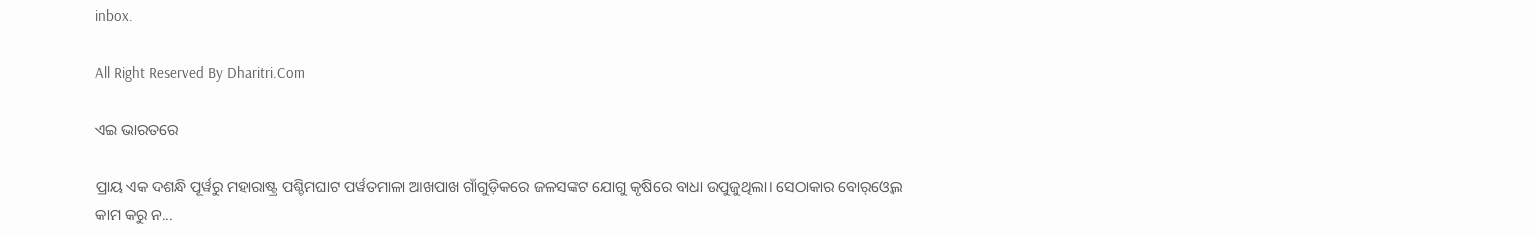inbox.

All Right Reserved By Dharitri.Com

ଏଇ ଭାରତରେ

ପ୍ରାୟ ଏକ ଦଶନ୍ଧି ପୂର୍ୱରୁ ମହାରାଷ୍ଟ୍ର ପଶ୍ଚିମଘାଟ ପର୍ୱତମାଳା ଆଖପାଖ ଗାଁଗୁଡ଼ିକରେ ଜଳସଙ୍କଟ ଯୋଗୁ କୃଷିରେ ବାଧା ଉପୁଜୁଥିଲା। ସେଠାକାର ବୋର୍‌ଓ୍ୱେଲ କାମ କରୁ ନ...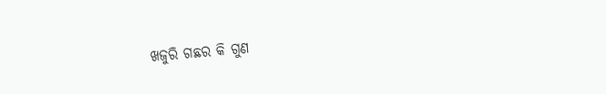ଖଜୁରି ଗଛର କି ଗୁଣ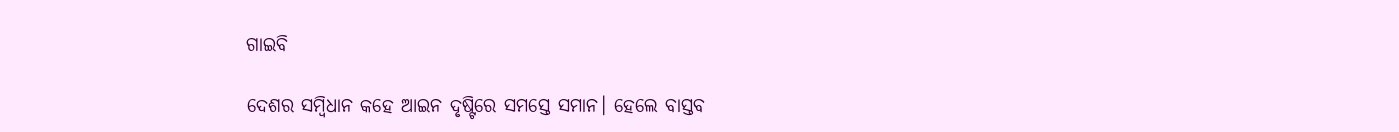ଗାଇବି

ଦେଶର ସମ୍ୱିଧାନ କହେ ଆଇନ ଦୃଷ୍ଟିରେ ସମସ୍ତେ ସମାନ। ହେଲେ ବାସ୍ତବ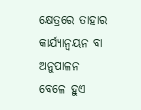କ୍ଷେତ୍ରରେ ତାହାର କାର୍ଯ୍ୟାନ୍ୱୟନ ବା ଅନୁପାଳନ ବେଳେ ହୁଏ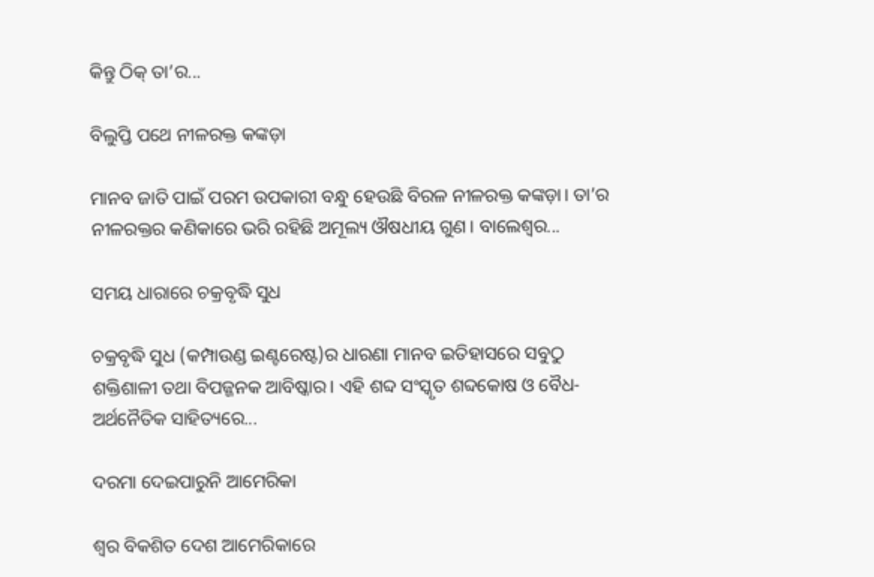କିନ୍ତୁ ଠିକ୍‌ ତା’ର...

ବିଲୁପ୍ତି ପଥେ ନୀଳରକ୍ତ କଙ୍କଡ଼ା

ମାନବ ଜାତି ପାଇଁ ପରମ ଉପକାରୀ ବନ୍ଧୁ ହେଉଛି ବିରଳ ନୀଳରକ୍ତ କଙ୍କଡ଼ା। ତା’ର ନୀଳରକ୍ତର କଣିକାରେ ଭରି ରହିଛି ଅମୂଲ୍ୟ ଔଷଧୀୟ ଗୁଣ। ବାଲେଶ୍ୱର...

ସମୟ ଧାରାରେ ଚକ୍ରବୃଦ୍ଧି ସୁଧ

ଚକ୍ରବୃଦ୍ଧି ସୁଧ (କମ୍ପାଉଣ୍ଡ ଇଣ୍ଟରେଷ୍ଟ)ର ଧାରଣା ମାନବ ଇତିହାସରେ ସବୁଠୁ ଶକ୍ତିଶାଳୀ ତଥା ବିପଜ୍ଜନକ ଆବିଷ୍କାର। ଏହି ଶବ୍ଦ ସଂସ୍କୃତ ଶବ୍ଦକୋଷ ଓ ବୈଧ-ଅର୍ଥନୈତିକ ସାହିତ୍ୟରେ...

ଦରମା ଦେଇପାରୁନି ଆମେରିକା

ଶ୍ବର ବିକଶିତ ଦେଶ ଆମେରିକାରେ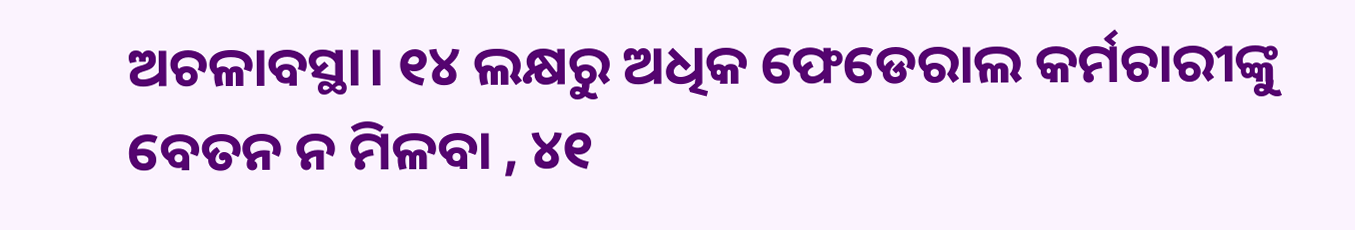ଅଚଳାବସ୍ଥା। ୧୪ ଲକ୍ଷରୁ ଅଧିକ ଫେଡେରାଲ କର୍ମଚାରୀଙ୍କୁ ବେତନ ନ ମିଳବା , ୪୧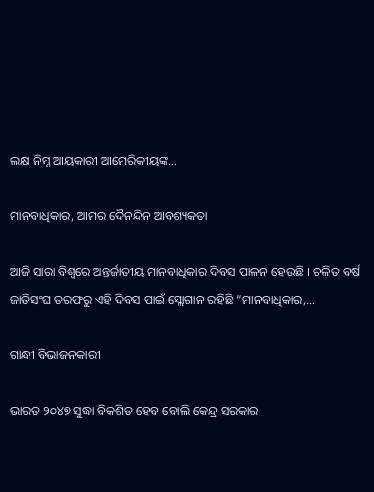ଲକ୍ଷ ନିମ୍ନ ଆୟକାରୀ ଆମେରିକୀୟଙ୍କ...

ମାନବାଧିକାର, ଆମର ଦୈନନ୍ଦିନ ଆବଶ୍ୟକତା

ଆଜି ସାରା ବିଶ୍ୱରେ ଅନ୍ତର୍ଜାତୀୟ ମାନବାଧିକାର ଦିବସ ପାଳନ ହେଉଛି । ଚଳିତ ବର୍ଷ ଜାତିସଂଘ ତରଫରୁ ଏହି ଦିବସ ପାଇଁ ସ୍ଲୋଗାନ ରହିଛି ”ମାନବାଧିକାର,...

ଗାନ୍ଧୀ ବିଭାଜନକାରୀ

ଭାରତ ୨୦୪୭ ସୁଦ୍ଧା ବିକଶିତ ହେବ ବୋଲି କେନ୍ଦ୍ର ସରକାର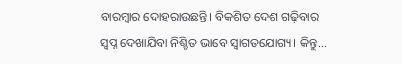ବାରମ୍ବାର ଦୋହରାଉଛନ୍ତି। ବିକଶିତ ଦେଶ ଗଢ଼ିବାର ସ୍ବପ୍ନ ଦେଖାଯିବା ନିଶ୍ଚିତ ଭାବେ ସ୍ବାଗତଯୋଗ୍ୟ। କିନ୍ତୁ...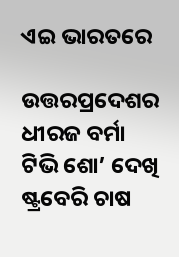ଏଇ ଭାରତରେ

ଉତ୍ତରପ୍ରଦେଶର ଧୀରଜ ବର୍ମା ଟିଭି ଶୋ’ ଦେଖି ଷ୍ଟ୍ରବେରି ଚାଷ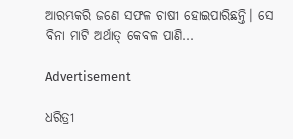ଆରମ୍ଭକରି ଜଣେ ସଫଳ ଚାଷୀ ହୋଇପାରିଛନ୍ତି। ସେ ବିନା ମାଟି ଅର୍ଥାତ୍‌ କେବଳ ପାଣି...

Advertisement

ଧରିତ୍ରୀ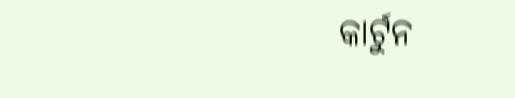କାର୍ଟୁନ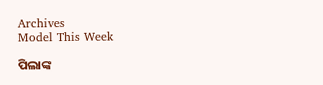Archives
Model This Week

ପିଲାଙ୍କ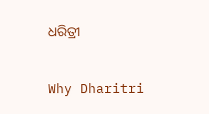ଧରିତ୍ରୀ

Why Dharitri